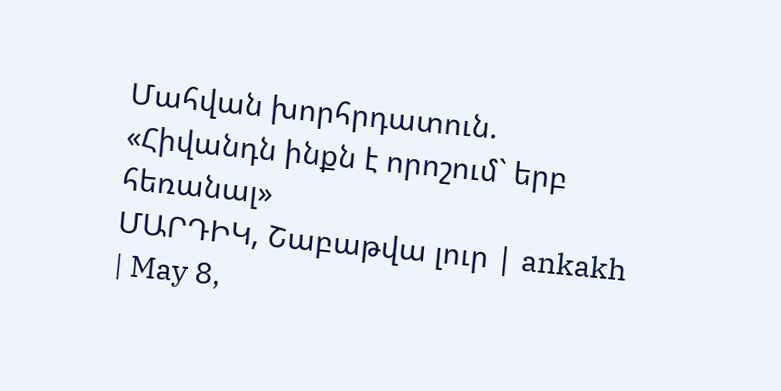Մահվան խորհրդատուն. «Հիվանդն ինքն է որոշում` երբ հեռանալ»
ՄԱՐԴԻԿ, Շաբաթվա լուր | ankakh | May 8,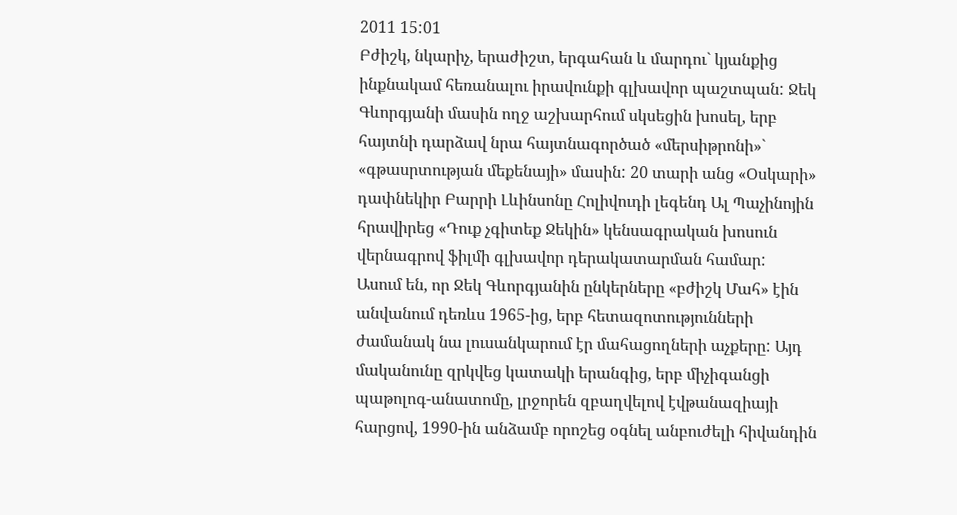2011 15:01
Բժիշկ, նկարիչ, երաժիշտ, երգահան և մարդու` կյանքից ինքնակամ հեռանալու իրավունքի գլխավոր պաշտպան: Ջեկ Գևորգյանի մասին ողջ աշխարհում սկսեցին խոսել, երբ հայտնի դարձավ նրա հայտնագործած «մերսիթրոնի»` «գթասրտության մեքենայի» մասին: 20 տարի անց «Օսկարի» դափնեկիր Բարրի Լևինսոնը Հոլիվուդի լեգենդ Ալ Պաչինոյին հրավիրեց «Դուք չգիտեք Ջեկին» կենսագրական խոսուն վերնագրով ֆիլմի գլխավոր դերակատարման համար:
Ասում են, որ Ջեկ Գևորգյանին ընկերները «բժիշկ Մահ» էին անվանում դեռևս 1965-ից, երբ հետազոտությունների ժամանակ նա լուսանկարում էր մահացողների աչքերը: Այդ մականունը զրկվեց կատակի երանգից, երբ միչիգանցի պաթոլոգ-անատոմը, լրջորեն զբաղվելով էվթանազիայի հարցով, 1990-ին անձամբ որոշեց օգնել անբուժելի հիվանդին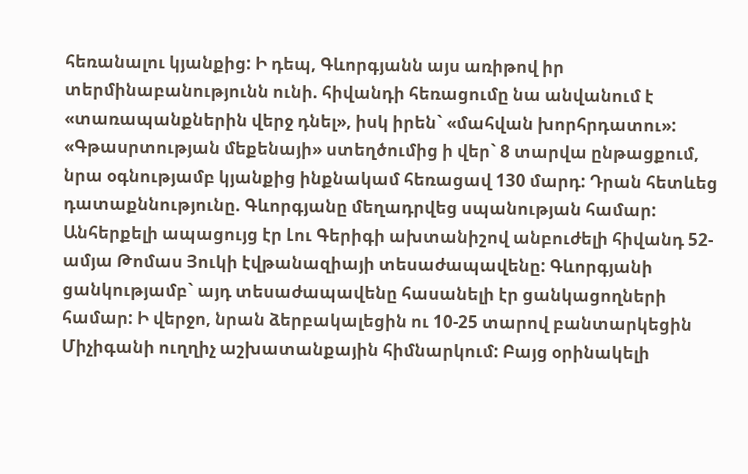հեռանալու կյանքից: Ի դեպ, Գևորգյանն այս առիթով իր տերմինաբանությունն ունի. հիվանդի հեռացումը նա անվանում է «տառապանքներին վերջ դնել», իսկ իրեն` «մահվան խորհրդատու»:
«Գթասրտության մեքենայի» ստեղծումից ի վեր` 8 տարվա ընթացքում, նրա օգնությամբ կյանքից ինքնակամ հեռացավ 130 մարդ: Դրան հետևեց դատաքննությունը. Գևորգյանը մեղադրվեց սպանության համար: Անհերքելի ապացույց էր Լու Գերիգի ախտանիշով անբուժելի հիվանդ 52-ամյա Թոմաս Յուկի էվթանազիայի տեսաժապավենը: Գևորգյանի ցանկությամբ` այդ տեսաժապավենը հասանելի էր ցանկացողների համար: Ի վերջո, նրան ձերբակալեցին ու 10-25 տարով բանտարկեցին Միչիգանի ուղղիչ աշխատանքային հիմնարկում: Բայց օրինակելի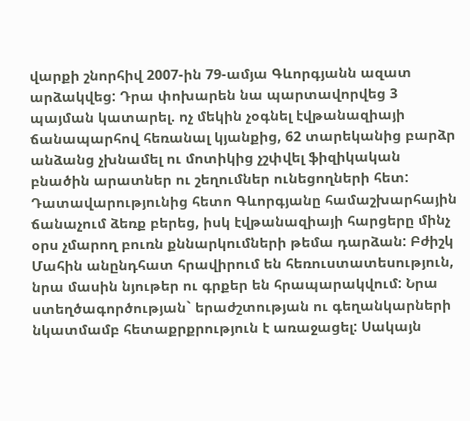վարքի շնորհիվ 2007-ին 79-ամյա Գևորգյանն ազատ արձակվեց: Դրա փոխարեն նա պարտավորվեց 3 պայման կատարել. ոչ մեկին չօգնել էվթանազիայի ճանապարհով հեռանալ կյանքից, 62 տարեկանից բարձր անձանց չխնամել ու մոտիկից չշփվել ֆիզիկական բնածին արատներ ու շեղումներ ունեցողների հետ: Դատավարությունից հետո Գևորգյանը համաշխարհային ճանաչում ձեռք բերեց, իսկ էվթանազիայի հարցերը մինչ օրս չմարող բուռն քննարկումների թեմա դարձան: Բժիշկ Մահին անընդհատ հրավիրում են հեռուստատեսություն, նրա մասին նյութեր ու գրքեր են հրապարակվում: Նրա ստեղծագործության` երաժշտության ու գեղանկարների նկատմամբ հետաքրքրություն է առաջացել: Սակայն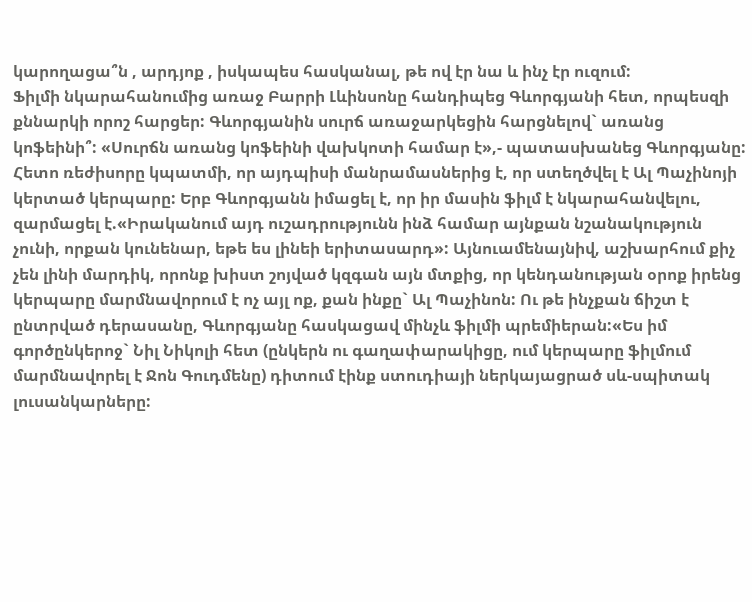կարողացա՞ն , արդյոք , իսկապես հասկանալ, թե ով էր նա և ինչ էր ուզում:
Ֆիլմի նկարահանումից առաջ Բարրի Լևինսոնը հանդիպեց Գևորգյանի հետ, որպեսզի քննարկի որոշ հարցեր: Գևորգյանին սուրճ առաջարկեցին հարցնելով` առանց կոֆեինի՞: «Սուրճն առանց կոֆեինի վախկոտի համար է»,- պատասխանեց Գևորգյանը: Հետո ռեժիսորը կպատմի, որ այդպիսի մանրամասներից է, որ ստեղծվել է Ալ Պաչինոյի կերտած կերպարը: Երբ Գևորգյանն իմացել է, որ իր մասին ֆիլմ է նկարահանվելու, զարմացել է.«Իրականում այդ ուշադրությունն ինձ համար այնքան նշանակություն չունի, որքան կունենար, եթե ես լինեի երիտասարդ»: Այնուամենայնիվ, աշխարհում քիչ չեն լինի մարդիկ, որոնք խիստ շոյված կզգան այն մտքից, որ կենդանության օրոք իրենց կերպարը մարմնավորում է ոչ այլ ոք, քան ինքը` Ալ Պաչինոն: Ու թե ինչքան ճիշտ է ընտրված դերասանը, Գևորգյանը հասկացավ մինչև ֆիլմի պրեմիերան:«Ես իմ գործընկերոջ` Նիլ Նիկոլի հետ (ընկերն ու գաղափարակիցը, ում կերպարը ֆիլմում մարմնավորել է Ջոն Գուդմենը) դիտում էինք ստուդիայի ներկայացրած սև-սպիտակ լուսանկարները: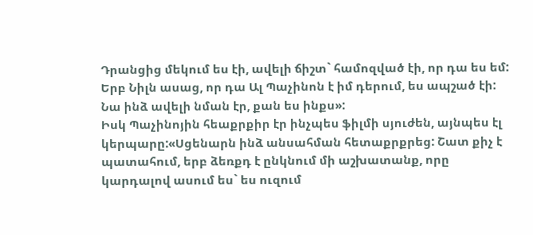Դրանցից մեկում ես էի, ավելի ճիշտ` համոզված էի, որ դա ես եմ: Երբ Նիլն ասաց, որ դա Ալ Պաչինոն է իմ դերում, ես ապշած էի: Նա ինձ ավելի նման էր, քան ես ինքս»:
Իսկ Պաչինոյին հեաքրքիր էր ինչպես ֆիլմի սյուժեն, այնպես էլ կերպարը:«Սցենարն ինձ անսահման հետաքրքրեց: Շատ քիչ է պատահում, երբ ձեռքդ է ընկնում մի աշխատանք, որը կարդալով ասում ես` ես ուզում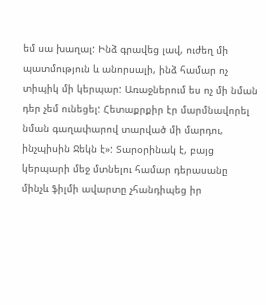եմ սա խաղալ: Ինձ գրավեց լավ, ուժեղ մի պատմություն և անորսալի, ինձ համար ոչ տիպիկ մի կերպար: Առաջներում ես ոչ մի նման դեր չեմ ունեցել: Հետաքրքիր էր մարմնավորել նման գաղափարով տարված մի մարդու, ինչպիսին Ջեկն է»: Տարօրինակ է, բայց կերպարի մեջ մտնելու համար դերասանը մինչև ֆիլմի ավարտը չհանդիպեց իր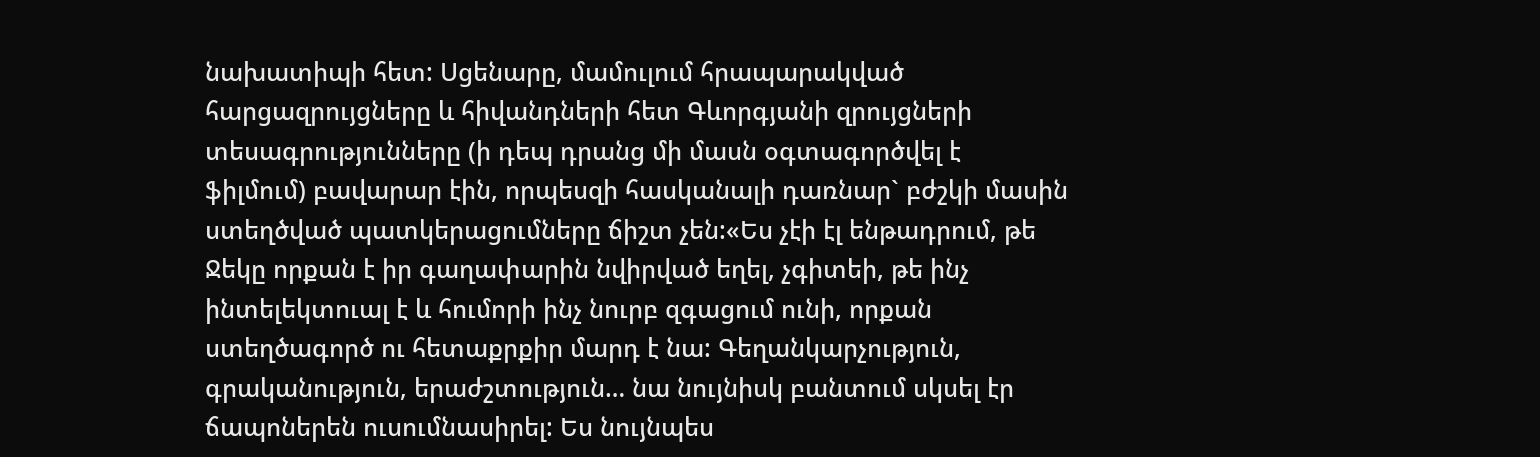նախատիպի հետ: Սցենարը, մամուլում հրապարակված հարցազրույցները և հիվանդների հետ Գևորգյանի զրույցների տեսագրությունները (ի դեպ դրանց մի մասն օգտագործվել է ֆիլմում) բավարար էին, որպեսզի հասկանալի դառնար` բժշկի մասին ստեղծված պատկերացումները ճիշտ չեն:«Ես չէի էլ ենթադրում, թե Ջեկը որքան է իր գաղափարին նվիրված եղել, չգիտեի, թե ինչ ինտելեկտուալ է և հումորի ինչ նուրբ զգացում ունի, որքան ստեղծագործ ու հետաքրքիր մարդ է նա: Գեղանկարչություն, գրականություն, երաժշտություն… նա նույնիսկ բանտում սկսել էր ճապոներեն ուսումնասիրել: Ես նույնպես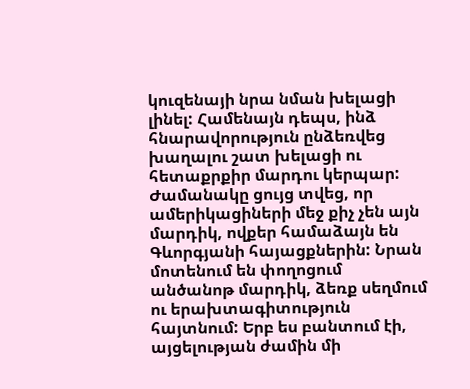կուզենայի նրա նման խելացի լինել: Համենայն դեպս, ինձ հնարավորություն ընձեռվեց խաղալու շատ խելացի ու հետաքրքիր մարդու կերպար: Ժամանակը ցույց տվեց, որ ամերիկացիների մեջ քիչ չեն այն մարդիկ, ովքեր համաձայն են Գևորգյանի հայացքներին: Նրան մոտենում են փողոցում անծանոթ մարդիկ, ձեռք սեղմում ու երախտագիտություն հայտնում: Երբ ես բանտում էի, այցելության ժամին մի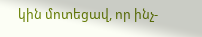կին մոտեցավ, որ ինչ-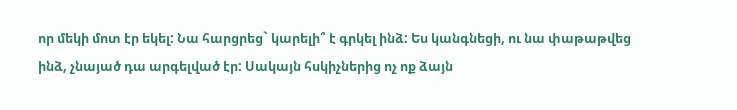որ մեկի մոտ էր եկել: Նա հարցրեց` կարելի՞ է գրկել ինձ: Ես կանգնեցի, ու նա փաթաթվեց ինձ, չնայած դա արգելված էր: Սակայն հսկիչներից ոչ ոք ձայն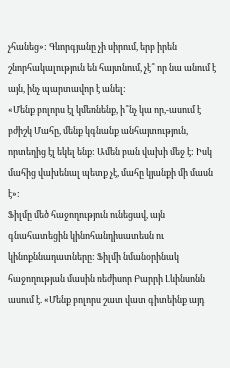չհանեց»: Գևորգյանը չի սիրում, երբ իրեն շնորհակալություն են հայտնում, չէ՞ որ նա անում է այն, ինչ պարտավոր է անել:
«Մենք բոլորս էլ կմեռնենք, ի՞նչ կա որ,-ասում է բժիշկ Մահը, մենք կգնանք անհայտություն, որտեղից էլ եկել ենք: Ամեն բան վախի մեջ է: Իսկ մահից վախենալ պետք չէ, մահը կյանքի մի մասն է»:
Ֆիլմը մեծ հաջողություն ունեցավ, այն գնահատեցին կինոհանդիսատեսն ու կինոքննադատները: Ֆիլմի նմանօրինակ հաջողության մասին ռեժիսոր Բարրի Լևինսոնն ասում է. «Մենք բոլորս շատ վատ գիտեինք այդ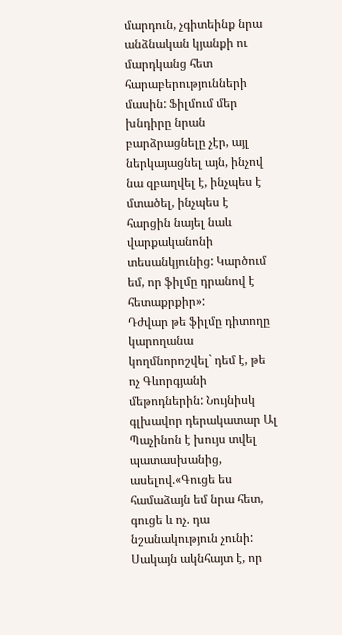մարդուն, չգիտեինք նրա անձնական կյանքի ու մարդկանց հետ հարաբերությունների մասին: Ֆիլմում մեր խնդիրը նրան բարձրացնելը չէր, այլ ներկայացնել այն, ինչով նա զբաղվել է, ինչպես է մտածել, ինչպես է հարցին նայել նաև վարքականոնի տեսանկյունից: Կարծում եմ, որ ֆիլմը դրանով է հետաքրքիր»:
Դժվար թե ֆիլմը դիտողը կարողանա կողմնորոշվել` դեմ է, թե ոչ Գևորգյանի մեթոդներին: Նույնիսկ գլխավոր դերակատար Ալ Պաչինոն է խույս տվել պատասխանից, ասելով.«Գուցե ես համաձայն եմ նրա հետ, գուցե և ոչ. դա նշանակություն չունի: Սակայն ակնհայտ է, որ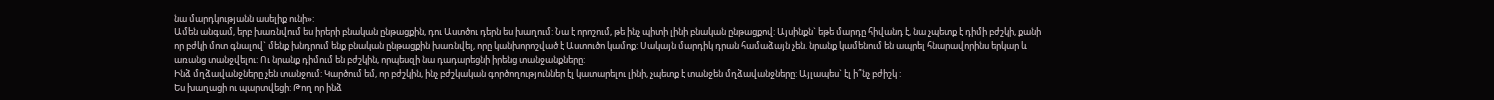նա մարդկությանն ասելիք ունի»:
Ամեն անգամ, երբ խառնվում ես իրերի բնական ընթացքին, դու Աստծու դերն ես խաղում: Նա է որոշում, թե ինչ պիտի լինի բնական ընթացքով: Այսինքն` եթե մարդը հիվանդ է, նա չպետք է դիմի բժշկի, քանի որ բժկի մոտ գնալով` մենք խնդրում ենք բնական ընթացքին խառնվել, որը կանխորոշված է Աստուծո կամոք: Սակայն մարդիկ դրան համաձայն չեն. նրանք կամենում են ապրել հնարավորինս երկար և առանց տանջվելու: Ու նրանք դիմում են բժշկին, որպեսզի նա դադարեցնի իրենց տանջանքները:
Ինձ մղձավանջները չեն տանջում: Կարծում եմ, որ բժշկին, ինչ բժշկական գործողություններ էլ կատարելու լինի, չպետք է տանջեն մղձավանջները: Այլապես` էլ ի՞նչ բժիշկ :
Ես խաղացի ու պարտվեցի: Թող որ ինձ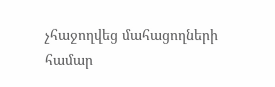չհաջողվեց մահացողների համար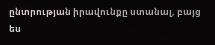ընտրության իրավունքը ստանալ, բայց ես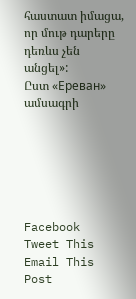հաստատ իմացա, որ մութ դարերը դեռևս չեն անցել»:
Ըստ «Ереван» ամսագրի






Facebook
Tweet This
Email This Post